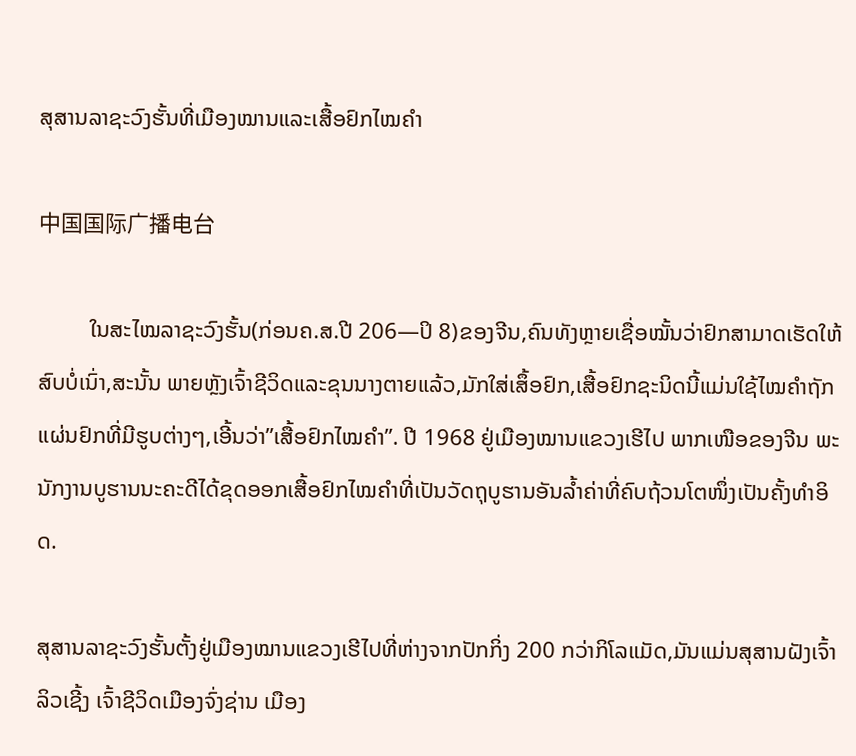ສຸສານລາຊະວົງຮັ້ນທີ່ເມືອງໝານແລະເສື້ອຢົກໄໝຄຳ

中国国际广播电台

         ໃນສະໄໝລາຊະວົງຮັ້ນ(ກ່ອນຄ.ສ.ປີ 206—ປິ 8)ຂອງຈີນ,ຄົນທັງຫຼາຍເຊື່ອໝັ້ນວ່າຢົກສາມາດເຮັດໃຫ້ສົບບໍ່ເນົ່າ,ສະນັ້ນ ພາຍຫຼັງເຈົ້າຊີວິດແລະຂຸນນາງຕາຍແລ້ວ,ມັກໃສ່ເສຶ້ອຢົກ,ເສື້ອຢົກຊະນິດນີ້ແມ່ນໃຊ້ໄໝຄຳຖັກແຜ່ນຢົກທີ່ມີຮູບຕ່າງໆ,ເອີ້ນວ່າ”ເສື້ອຢົກໄໝຄຳ”. ປີ 1968 ຢູ່ເມືອງໝານແຂວງເຮີໄປ ພາກເໜືອຂອງຈີນ ພະ
ນັກງານບູຮານນະຄະດີໄດ້ຂຸດອອກເສື້ອຢົກໄໝຄຳທີ່ເປັນວັດຖຸບູຮານອັນລ້ຳຄ່າທີ່ຄົບຖ້ວນໂຕໜຶ່ງເປັນຄັ້ງທຳອິດ.

ສຸສານລາຊະວົງຮັ້ນຕັ້ງຢູ່ເມືອງໝານແຂວງເຮີໄປທີ່ຫ່າງຈາກປັກກິ່ງ 200 ກວ່າກິໂລແມັດ,ມັນແມ່ນສຸສານຝັງເຈົ້າລິວເຊີ້ງ ເຈົ້າຊີວິດເມືອງຈົ່ງຊ່ານ ເມືອງ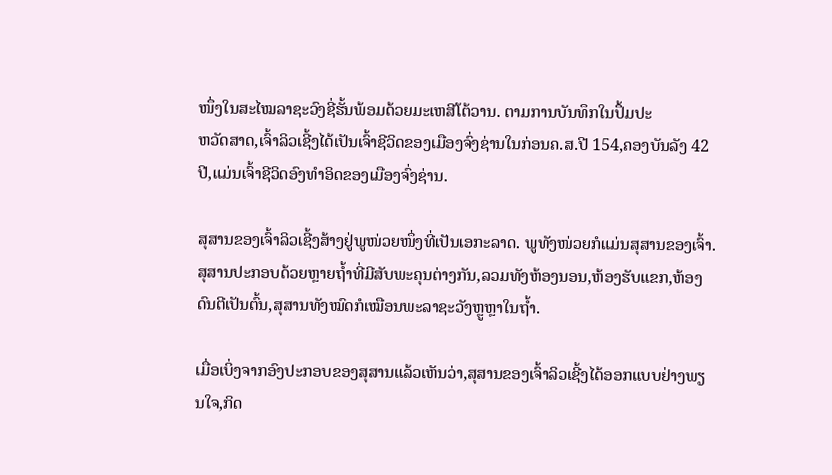ໜຶ່ງໃນສະໄໝລາຊະວົງຊີ່ຮັ້ນພ້ອມດ້ວຍມະເຫສີໂຕ້ວານ. ຕາມການບັນທຶກໃນປຶ້ມປະ
ຫວັດສາດ,ເຈົ້າລິວເຊີ້ງໄດ້ເປັນເຈົ້າຊີວິດຂອງເມືອງຈົ່ງຊ່ານໃນກ່ອນຄ.ສ.ປີ 154,ຄອງບັນລັງ 42 ປີ,ແມ່ນເຈົ້າຊີວິດອົງທຳອິດຂອງເມືອງຈົ່ງຊ່ານ.

ສຸສານຂອງເຈົ້າລິວເຊີ້ງສ້າງຢູ່ພູໜ່ວຍໜຶ່ງທີ່ເປັນເອກະລາດ. ພູທັງໜ່ວຍກໍແມ່ນສຸສານຂອງເຈົ້າ. ສຸສານປະກອບດ້ວຍຫຼາຍຖ້ຳທີ່ມີສັບພະຄຸນຕ່າງກັນ,ລວມທັງຫ້ອງນອນ,ຫ້ອງຮັບແຂກ,ຫ້ອງດົນຕີເປັນຕົ້ນ,ສຸສານທັງໝົດກໍເໝືອນພະລາຊະວັງຫຼູຫຼາໃນຖ້ຳ.

ເມື່ອເບິ່ງຈາກອົງປະກອບຂອງສຸສານແລ້ວເຫັນວ່າ,ສຸສານຂອງເຈົ້າລິວເຊີ້ງໄດ້ອອກແບບຢ່າງພຽນໃຈ,ກິດ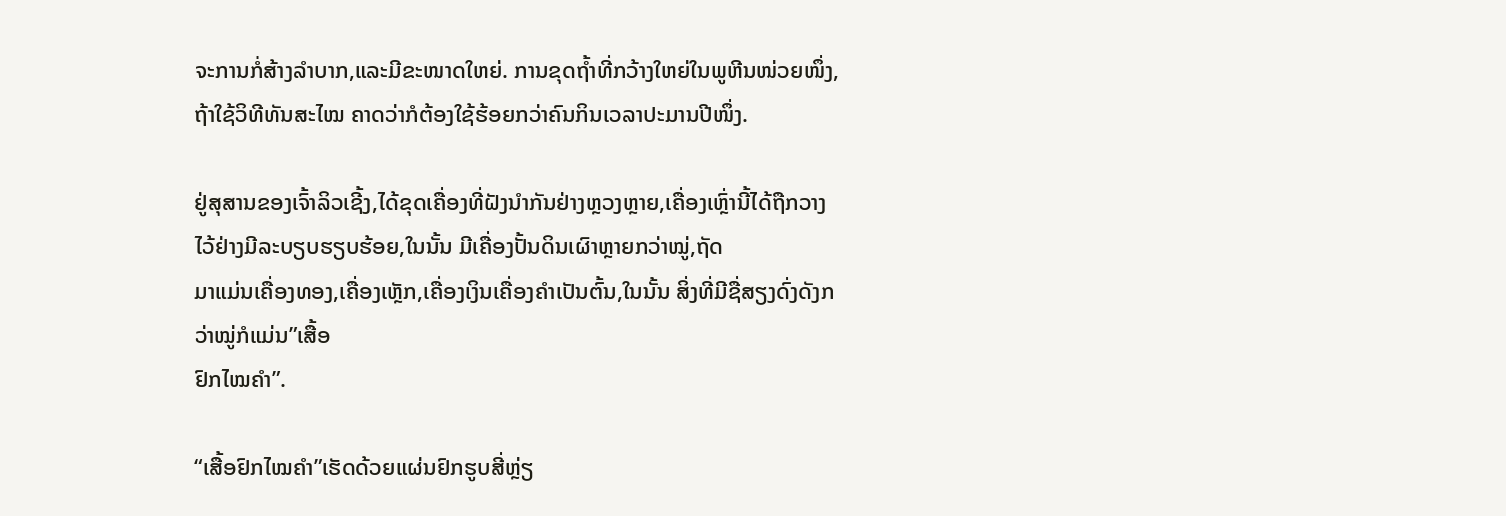ຈະການກໍ່ສ້າງລຳບາກ,ແລະມີຂະໜາດໃຫຍ່. ການຂຸດຖ້ຳທີ່ກວ້າງໃຫຍ່ໃນພູຫີນໜ່ວຍໜຶ່ງ,ຖ້າໃຊ້ວິທີທັນສະໄໝ ຄາດວ່າກໍຕ້ອງໃຊ້ຮ້ອຍກວ່າຄົນກິນເວລາປະມານປີໜຶ່ງ.

ຢູ່ສຸສານຂອງເຈົ້າລິວເຊີ້ງ,ໄດ້ຂຸດເຄື່ອງທີ່ຝັງນຳກັນຢ່າງຫຼວງຫຼາຍ,ເຄື່ອງເຫຼົ່ານີ້ໄດ້ຖືກວາງໄວ້ຢ່າງມີລະບຽບຮຽບຮ້ອຍ,ໃນນັ້ນ ມີເຄື່ອງປັ້ນດິນເຜົາຫຼາຍກວ່າໝູ່,ຖັດ
ມາແມ່ນເຄື່ອງທອງ,ເຄື່ອງເຫຼັກ,ເຄື່ອງເງິນເຄື່ອງຄຳເປັນຕົ້ນ,ໃນນັ້ນ ສິ່ງທີ່ມີຊື່ສຽງດົ່ງດັງກວ່າໝູ່ກໍແມ່ນ”ເສື້ອ
ຢົກໄໝຄຳ”.

“ເສື້ອຢົກໄໝຄຳ”ເຮັດດ້ວຍແຜ່ນຢົກຮູບສີ່ຫຼ່ຽ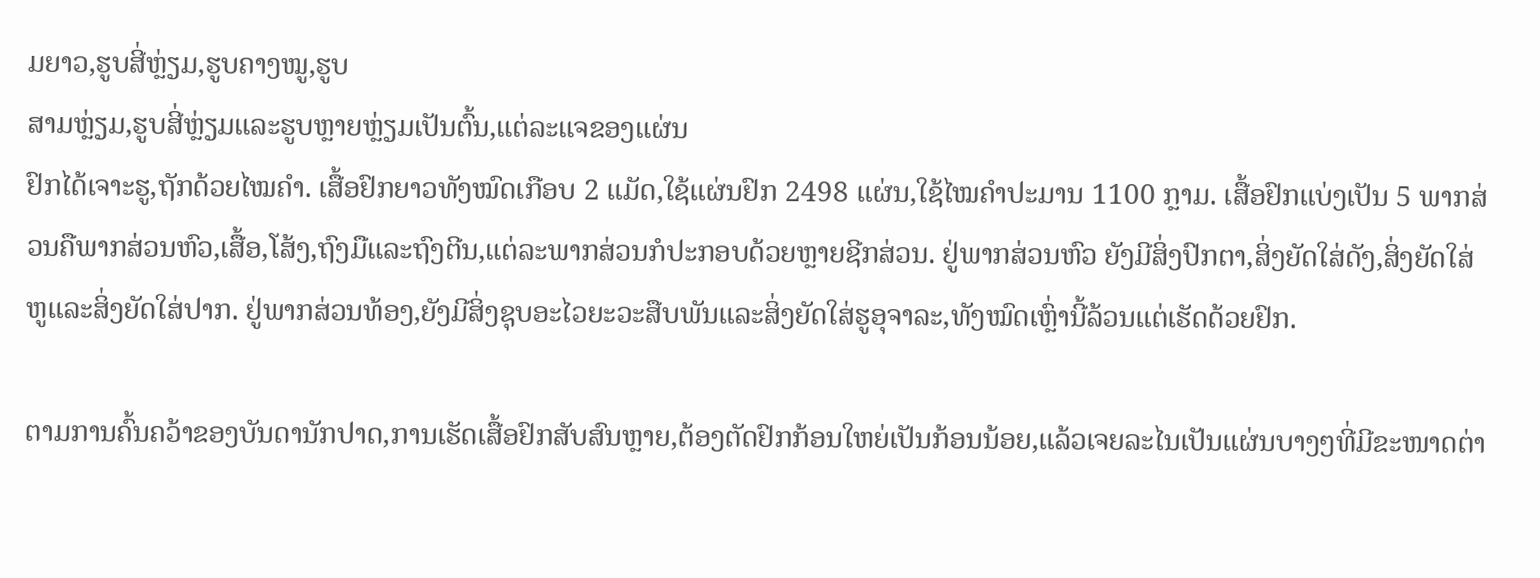ມຍາວ,ຮູບສີ່ຫຼ່ຽມ,ຮູບຄາງໝູ,ຮູບ
ສາມຫຼ່ຽມ,ຮູບສີ່ຫຼ່ຽມແລະຮູບຫຼາຍຫຼ່ຽມເປັນຕົ້ນ,ແຕ່ລະແຈຂອງແຜ່ນ
ຢົກໄດ້ເຈາະຮູ,ຖັກດ້ວຍໄໝຄຳ. ເສື້ອຢົກຍາວທັງໝົດເກືອບ 2 ແມັດ,ໃຊ້ແຜ່ນຢົກ 2498 ແຜ່ນ,ໃຊ້ໄໝຄຳປະມານ 1100 ກຼາມ. ເສື້ອຢົກແບ່ງເປັນ 5 ພາກສ່ວນຄືພາກສ່ວນຫົວ,ເສື້ອ,ໂສ້ງ,ຖົງມືແລະຖົງຕີນ,ແຕ່ລະພາກສ່ວນກໍປະກອບດ້ວຍຫຼາຍຊີກສ່ວນ. ຢູ່ພາກສ່ວນຫົວ ຍັງມີສິ່ງປົກຕາ,ສິ່ງຍັດໃສ່ດັງ,ສິ່ງຍັດໃສ່ຫູແລະສິ່ງຍັດໃສ່ປາກ. ຢູ່ພາກສ່ວນທ້ອງ,ຍັງມີສິ່ງຊຸບອະໄວຍະວະສືບພັນແລະສິ່ງຍັດໃສ່ຮູອຸຈາລະ,ທັງໝົດເຫຼົ່ານີ້ລ້ວນແຕ່ເຮັດດ້ວຍຢົກ.

ຕາມການຄົ້ນຄວ້າຂອງບັນດານັກປາດ,ການເຮັດເສື້ອຢົກສັບສົນຫຼາຍ,ຕ້ອງຕັດຢົກກ້ອນໃຫຍ່ເປັນກ້ອນນ້ອຍ,ແລ້ວເຈຍລະໄນເປັນແຜ່ນບາງໆທີ່ມີຂະໜາດຕ່າ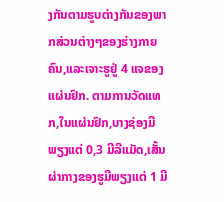ງກັນຕາມຮູບຕ່າງກັນຂອງພາກສ່ວນຕ່າງໆຂອງຮ່າງກາຍຄົນ,ແລະເຈາະຮູຢູ່ 4 ແຈຂອງແຜ່ນຢົກ. ຕາມການວັດແທກ,ໃນແຜ່ນຢົກ,ບາງຊ່ອງມີພຽງແຕ່ 0,3 ມີລີແມັດ,ເສັ້ນຜ່າກາງຂອງຮູມີພຽງແຕ່ 1 ມີ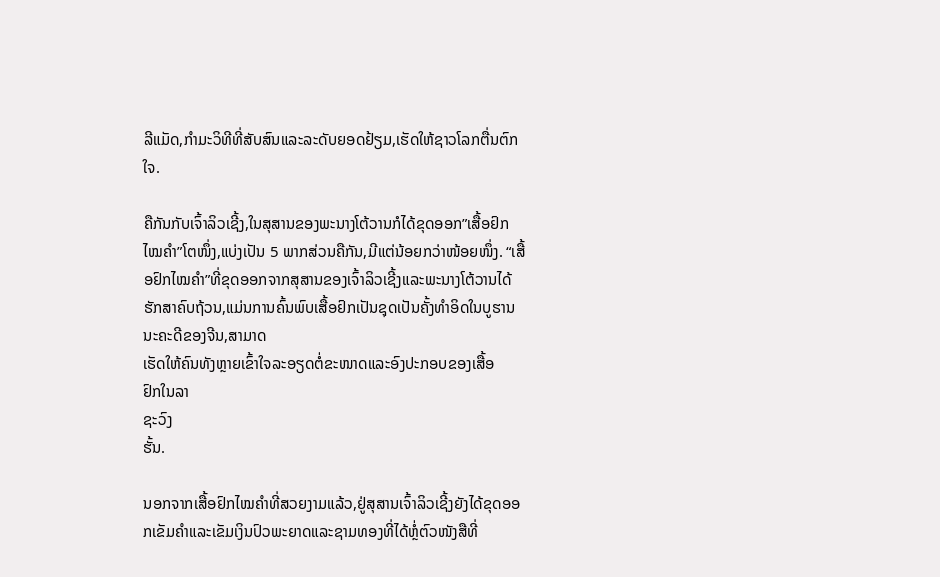ລີແມັດ,ກຳມະວິທີທີ່ສັບສົນແລະລະດັບຍອດຢ້ຽມ,ເຮັດໃຫ້ຊາວໂລກຕື່ນຕົກໃຈ.

ຄືກັນກັບເຈົ້າລິວເຊີ້ງ,ໃນສຸສານຂອງພະນາງໂຕ້ວານກໍໄດ້ຂຸດອອກ”ເສື້ອຢົກໄໝຄຳ”ໂຕໜຶ່ງ,ແບ່ງເປັນ 5 ພາກສ່ວນຄືກັນ,ມີແຕ່ນ້ອຍກວ່າໜ້ອຍໜຶ່ງ. “ເສື້ອຢົກໄໝຄຳ”ທີ່ຂຸດອອກຈາກສຸສານຂອງເຈົ້າລິວເຊີ້ງແລະພະນາງໂຕ້ວານໄດ້ຮັກສາຄົບຖ້ວນ,ແມ່ນການຄົ້ນພົບເສື້ອຢົກເປັນຊຸດເປັນຄັ້ງທຳອິດໃນບູຮານນະຄະດີຂອງຈີນ,ສາມາດ
ເຮັດໃຫ້ຄົນທັງຫຼາຍເຂົ້າໃຈລະອຽດຕໍ່ຂະໜາດແລະອົງປະກອບຂອງເສື້ອ
ຢົກໃນລາ
ຊະວົງ
ຮັ້ນ.

ນອກຈາກເສື້ອຢົກໄໝຄຳທີ່ສວຍງາມແລ້ວ,ຢູ່ສຸສານເຈົ້າລິວເຊີ້ງຍັງໄດ້ຂຸດອອກເຂັມຄຳແລະເຂັມເງິນປົວພະຍາດແລະຊາມທອງທີ່ໄດ້ຫຼໍ່ຕົວໜັງສືທີ່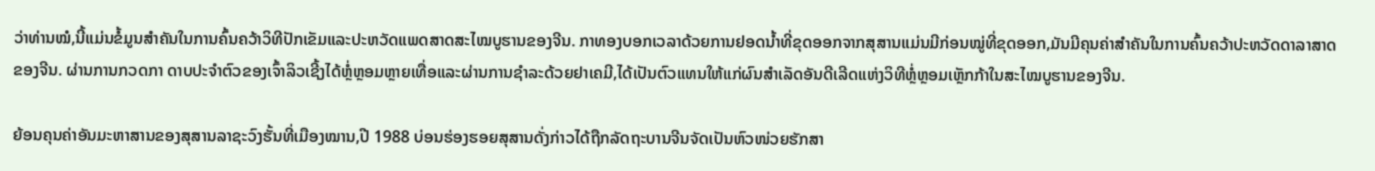ວ່າທ່ານໝໍ,ນີ້ແມ່ນຂໍ້ມູນສຳຄັນໃນການຄົ້ນຄວ້າວິທີປັກເຂັມແລະປະຫວັດແພດສາດສະໄໝບູຮານຂອງຈີນ. ກາທອງບອກເວລາດ້ວຍການຢອດນ້ຳທີ່ຂຸດອອກຈາກສຸສານແມ່ນມີກ່ອນໝູ່ທີ່ຂຸດອອກ,ມັນມີຄຸນຄ່າສຳຄັນໃນການຄົ້ນຄວ້າປະຫວັດດາລາສາດຂອງຈີນ. ຜ່ານການກວດກາ ດາບປະຈຳຕົວຂອງເຈົ້າລິວເຊີ້ງໄດ້ຫຼໍ່ຫຼອມຫຼາຍເທື່ອແລະຜ່ານການຊຳລະດ້ວຍຢາເຄມີ,ໄດ້ເປັນຕົວແທນໃຫ້ແກ່ຜົນສຳເລັດອັນດີເລີດແຫ່ງວິທີຫຼໍ່ຫຼອມເຫຼັກກ້າໃນສະໄໝບູຮານຂອງຈີນ.

ຍ້ອນຄຸນຄ່າອັນມະຫາສານຂອງສຸສານລາຊະວົງຮັ້ນທີ່ເມືອງໝານ,ປີ 1988 ບ່ອນຮ່ອງຮອຍສຸສານດັ່ງກ່າວໄດ້ຖືກລັດຖະບານຈີນຈັດເປັນຫົວໜ່ວຍຮັກສາ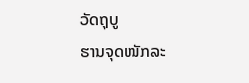ວັດຖຸບູ
ຮານຈຸດໜັກລະ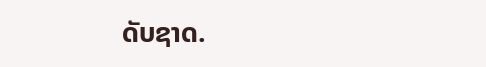ດັບຊາດ.